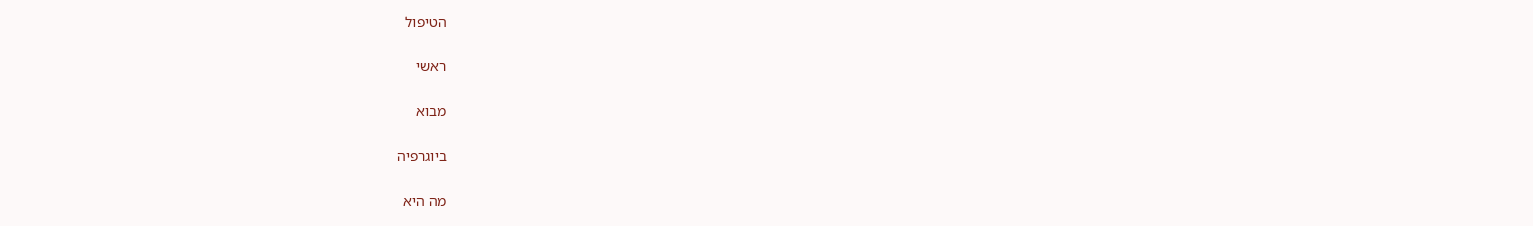הטיפול

ראשי

מבוא

ביוגרפיה

מה היא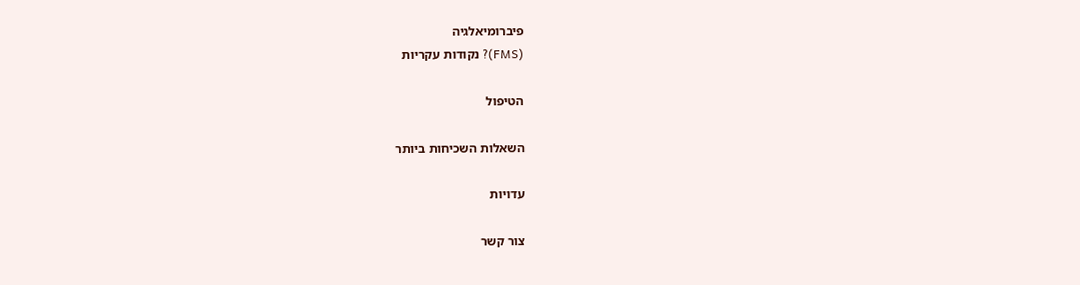פיברומיאלגיה
(FMS)? נקודות עקריות

הטיפול

השאלות השכיחות ביותר

עדויות

צור קשר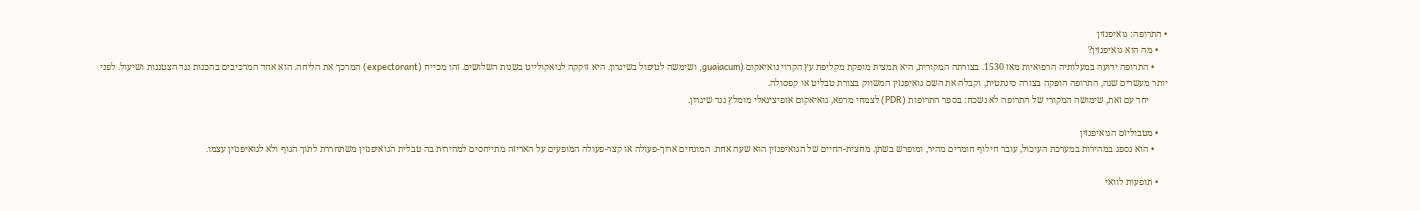• התרופה: גואיפנזין
    • מה הוא גואיפנזין?
      • התרופה ידועה במעלותיה הרפואיות מאז 1530. בצורתה המקורית, היא תמצית מופקת מקליפת עץ הקרוי גואיאקום (guaiacum, ושימשה לטיפול בשיגרון. היא זוקקה לגואקולייט בשנות השלושים. זהו מכייח (expectorant) המרכך את הליחה. הוא אחד המרכיבים בהכנות נגד הצטננות ושיעול. לפני יותר מעשרים שנה, התרופה הופקה בצורה סינתטית, וקבלה את השם גואיפנזין המשווק בצורת טבליט או קפסולה.
        יחד עם זאת, שימושה המקורי של התרופה לא נשכח: בספר התרופות (PDR) לצמחי מרפא, גואיאקום אופיצינאלי מומלץ נגד שיגרון.

    • מטבוליזם הגואיפנזין
      • הוא נספג במהירות במערכת העיכול, עובר חילוף חומרים מהיר, ומופרש בשתן. מחצית-החיים של הגואיפנזין הוא שעה אחת. המונחים ארוך-פעולה או קצר-פעולה המופעים על האריזה מתייחסים למהירות בה טבלית הגואיפנזין משתחררת לתוך הגוף ולא לגואיפנזין עצמו.

    • תופעות לוואי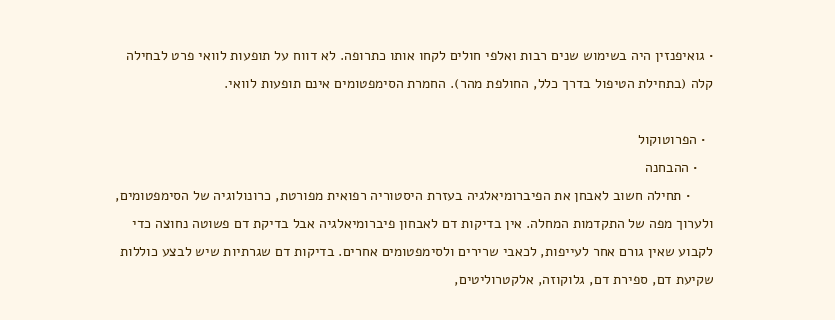• גואיפנזין היה בשימוש שנים רבות ואלפי חולים לקחו אותו כתרופה. לא דווח על תופעות לוואי פרט לבחילה קלה (בתחילת הטיפול בדרך כלל, החולפת מהר). החמרת הסימפטומים אינם תופעות לוואי.

  • הפרוטוקול
    • ההבחנה
      • תחילה חשוב לאבחן את הפיברומיאלגיה בעזרת היסטוריה רפואית מפורטת, כרונולוגיה של הסימפטומים, ולערוך מפה של התקדמות המחלה. אין בדיקות דם לאבחון פיברומיאלגיה אבל בדיקת דם פשוטה נחוצה כדי לקבוע שאין גורם אחר לעייפות, לכאבי שרירים ולסימפטומים אחרים. בדיקות דם שגרתיות שיש לבצע כוללות שקיעת דם, ספירת דם, גלוקוזה, אלקטרוליטים,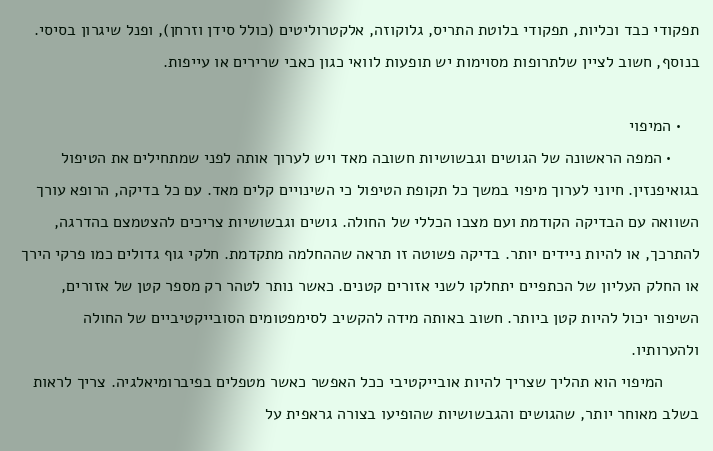תפקודי כבד וכליות, תפקודי בלוטת התריס, גלוקוזה, אלקטרוליטים (כולל סידן וזרחן), ופנל שיגרון בסיסי. בנוסף, חשוב לציין שלתרופות מסוימות יש תופעות לוואי כגון כאבי שרירים או עייפות.

    • המיפוי
      • המפה הראשונה של הגושים וגבשושיות חשובה מאד ויש לערוך אותה לפני שמתחילים את הטיפול בגואיפנזין. חיוני לערוך מיפוי במשך כל תקופת הטיפול כי השינויים קלים מאד. עם כל בדיקה, הרופא עורך השוואה עם הבדיקה הקודמת ועם מצבו הכללי של החולה. גושים וגבשושיות צריכים להצטמצם בהדרגה, להתרכך, או להיות ניידים יותר. בדיקה פשוטה זו תראה שההחלמה מתקדמת. חלקי גוף גדולים כמו פרקי הירך או החלק העליון של הכתפיים יתחלקו לשני אזורים קטנים. כאשר נותר לטהר רק מספר קטן של אזורים, השיפור יכול להיות קטן ביותר. חשוב באותה מידה להקשיב לסימפטומים הסובייקטיביים של החולה ולהערותיו.
        המיפוי הוא תהליך שצריך להיות אובייקטיבי ככל האפשר כאשר מטפלים בפיברומיאלגיה. צריך לראות בשלב מאוחר יותר, שהגושים והגבשושיות שהופיעו בצורה גראפית על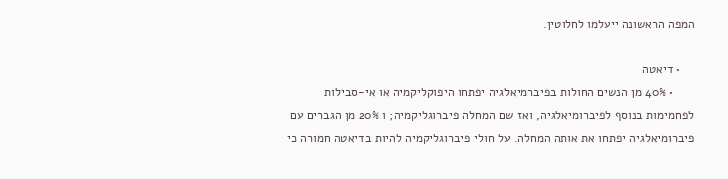המפה הראשונה ייעלמו לחלוטין.

    • דיאטה
      • 40% מן הנשים החולות בפיברמיאלגיה יפתחו היפוקליקמיה או אי-סבילות לפחמימות בנוסף לפיברומיאלגיה, ואז שם המחלה פיברוגליקמיה; ו 20% מן הגברים עם פיברומיאלגיה יפתחו את אותה המחלה. על חולי פיברוגליקמיה להיות בדיאטה חמורה כי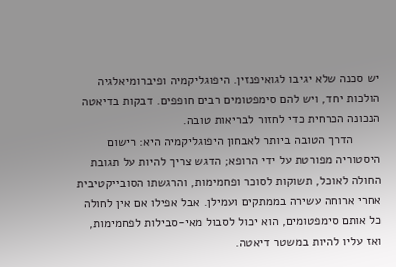יש סכנה שלא יגיבו לגואיפנזין. היפוגליקמיה ופיברומיאלגיה הולכות יחד, ויש להם סימפטומים רבים חופפים. דבקות בדיאטה הנכונה הכרחית כדי לחזור לבריאות טובה.
        הדרך הטובה ביותר לאבחון היפוגליקמיה היא: רישום היסטוריה מפורטת על ידי הרופא; הדגש צריך להיות על תגובת החולה לאוכל, תשוקות לסוכר ופחמימות, והרגשתו הסובייקטיבית אחרי ארוחה עשירה בממתקים ועמילן. אבל אפילו אם אין לחולה כל אותם סימפטומים, הוא יכול לסבול מאי-סבילות לפחמימות, ואז עליו להיות במשטר דיאטה.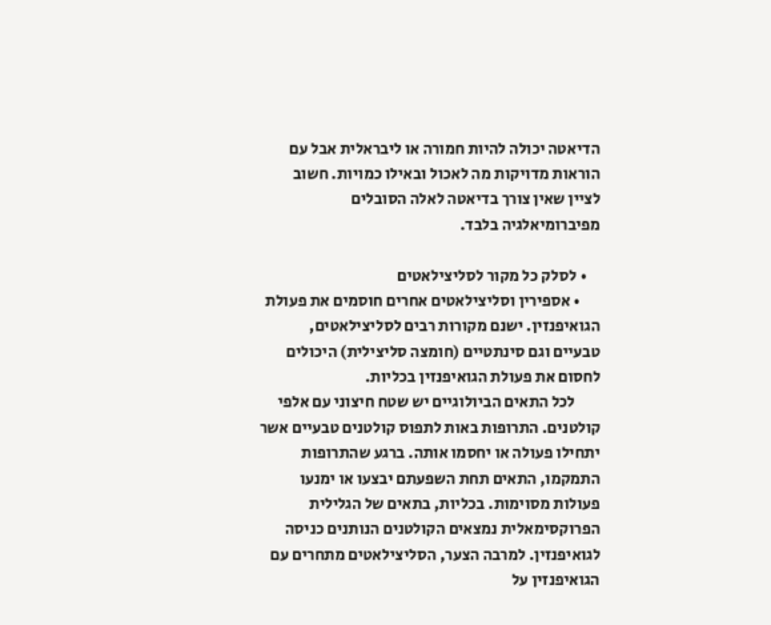הדיאטה יכולה להיות חמורה או ליבראלית אבל עם הוראות מדויקות מה לאכול ובאילו כמויות. חשוב לציין שאין צורך בדיאטה לאלה הסובלים מפיברומיאלגיה בלבד.

    • לסלק כל מקור לסליצילאטים
      • אספירין וסליצילאטים אחרים חוסמים את פעולת הגואיפנזין. ישנם מקורות רבים לסליצילאטים, טבעיים וגם סינתטיים (חומצה סליצילית) היכולים לחסום את פעולת הגואיפנזין בכליות.
        לכל התאים הביולוגיים יש שטח חיצוני עם אלפי קולטנים. התרופות באות לתפוס קולטנים טבעיים אשר יתחילו פעולה או יחסמו אותה. ברגע שהתרופות התמקמו, התאים תחת השפעתם יבצעו או ימנעו פעולות מסוימות. בכליות, בתאים של הגלילית הפרוקסימאלית נמצאים הקולטנים הנותנים כניסה לגואיפנזין. למרבה הצער, הסליצילאטים מתחרים עם הגואיפנזין על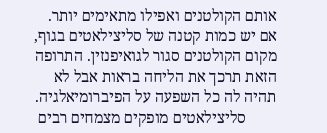אותם הקולטנים ואפילו מתאימים יותר. אם יש כמות קטנה של סליצילאטים בגוף, מקום הקולטנים סגור לגואיפנזין. התרופה הזאת תרכך את הליחה בראות אבל לא תהיה לה כל השפעה על הפיברומיאלגיה.
        סליצילאטים מופקים מצמחים רבים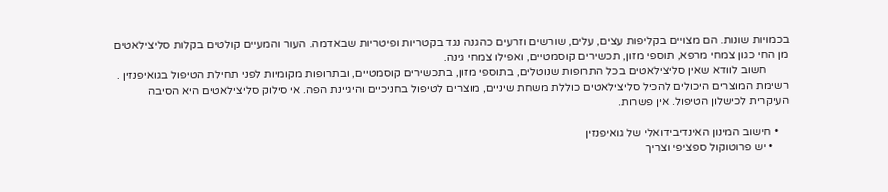בכמויות שונות. הם מצויים בקליפות עצים, עלים, שורשים וזרעים כהגנה נגד בקטריות ופיטריות שבאדמה. העור והמעיים קולטים בקלות סליצילאטים מן החי כגון צמחי מרפא, תוספי מזון, תכשירים קוסמטיים, ואפילו צמחי גינה.
        חשוב לוודא שאין סליצילאטים בכל התרופות שנוטלים, בתוספי מזון, בתכשירים קוסמטיים, ובתרופות מקומיות לפני תחילת הטיפול בגואיפנזין . רשימת המוצרים היכולים להכיל סליצילאטים כוללת משחת שיניים, מוצרים לטיפול בחניכיים והיגיינת הפה. אי סילוק סליצילאטים היא הסיבה העיקרית לכישלון הטיפול. אין פשרות.

    • חישוב המינון האינדיבידואלי של גואיפנזין
      • יש פרוטוקול ספציפי וצריך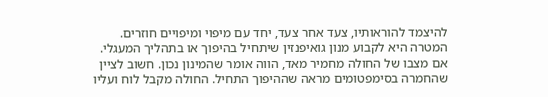להיצמד להוראותיו, צעד אחר צעד, יחד עם מיפוי ומיפויים חוזרים. המטרה היא לקבוע מנון גואיפנזין שיתחיל בהיפוך או בתהליך המעגלי. אם מצבו של החולה מחמיר מאד, הווה אומר שהמינון נכון. חשוב לציין שהחמרה בסימפטומים מראה שההיפוך התחיל. החולה מקבל לוח ועליו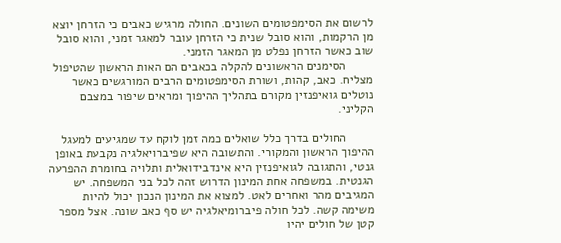לרשום את הסימפטומים השונים. החולה מרגיש כאבים כי הזרחן יוצא מן הרקמות, והוא סובל שנית כי הזרחן עובר למאגר זמני, והוא סובל שוב כאשר הזרחן נפלט מן המאגר הזמני.
        הסימנים הראשונים להקלה בכאבים הם האות הראשון שהטיפול מצליח. כאב, קהות, ושורת הסימפטומים הרבים המורגשים כאשר נוטלים גואיפנזין מקורם בתהליך ההיפוך ומראים שיפור במצבם הקליני.

        החולים בדרך כלל שואלים כמה זמן לוקח עד שמגיעים למעגל ההיפוך הראשון והמקורי. והתשובה היא שפיברויאלגיה נקבעת באופן גנטי, והתגובה לגואיפנזין היא אינדבידואלית ותלויה בחומרת ההפרעה הגנטית. במשפחה אחת המינון הדרוש זהה לכל בני המשפחה. יש המגיבים מהר ואחרים לאט. למצוא את המינון הנכון יכול להיות משימה קשה. לכל חולה פיברומיאלגיה יש סף כאב שונה. אצל מספר קטן של חולים יהיו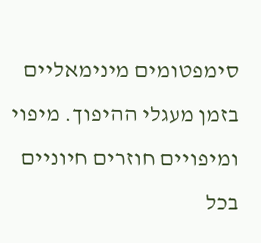סימפטומים מינימאליים בזמן מעגלי ההיפוך. מיפוי ומיפויים חוזרים חיוניים בכל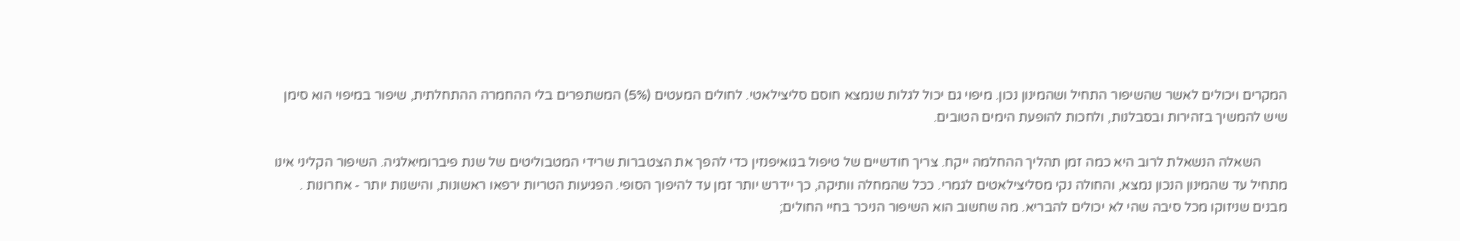המקרים ויכולים לאשר שהשיפור התחיל ושהמינון נכון. מיפוי גם יכול לגלות שנמצא חוסם סליצילאטי. לחולים המעטים (5%) המשתפרים בלי ההחמרה ההתחלתית, שיפור במיפוי הוא סימן שיש להמשיך בזהירות ובסבלנות, ולחכות להופעת הימים הטובים.

        השאלה הנשאלת לרוב היא כמה זמן תהליך ההחלמה ייקח. צריך חודשיים של טיפול בגואיפנזין כדי להפך את הצטברות שרידי המטבוליטים של שנת פיברומיאלגיה. השיפור הקליני אינו מתחיל עד שהמינון הנכון נמצא, והחולה נקי מסליצילאטים לגמרי. ככל שהמחלה וותיקה, כך יידרש יותר זמן עד להיפוך הסופי. הפגיעות הטריות ירפאו ראשונות, והישנות יותר - אחרונות . מבנים שניזוקו מכל סיבה שהי לא יכולים להבריא. מה שחשוב הוא השיפור הניכר בחיי החולים;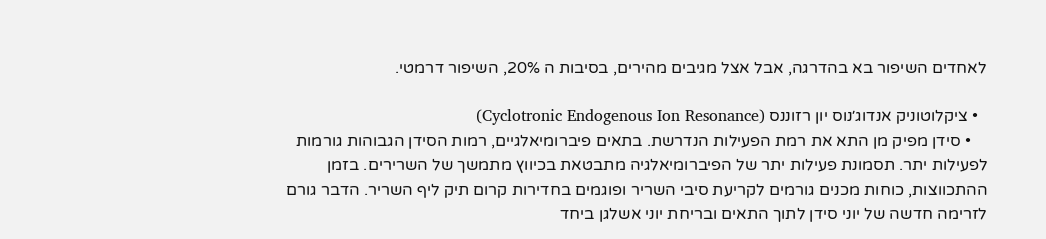לאחדים השיפור בא בהדרגה, אבל אצל מגיבים מהירים, בסיבות ה 20%, השיפור דרמטי.

  • ציקלוטוניק אנדוג׳נוס יון רזוננס (Cyclotronic Endogenous Ion Resonance)
    • סידן מפיק מן התא את רמת הפעילות הנדרשת. בתאים פיברומיאלגיים, רמות הסידן הגבוהות גורמות לפעילות יתר. תסמונת פעילות יתר של הפיברומיאלגיה מתבטאת בכיווץ מתמשך של השרירים. בזמן ההתכווצות, כוחות מכנים גורמים לקריעת סיבי השריר ופוגמים בחדירות קרום תיק ליף השריר. הדבר גורם לזרימה חדשה של יוני סידן לתוך התאים ובריחת יוני אשלגן ביחד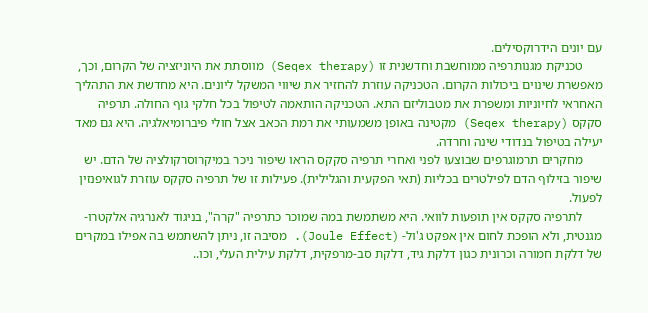עם יונים הידרוקסילים.
      טכניקת מגנותרפיה ממוחשבת וחדשנית זו (Seqex therapy) מווסתת את היוניזציה של הקרום, וכך, מאפשרת שינוים ביכולות הקרום. הטכניקה עוזרת להחזיר את שיווי המשקל ליונים. היא מחדשת את התהליך האחראי לחיוניות ומשפרת את מטבוליזם התא. הטכניקה הותאמה לטיפול בכל חלקי גוף החולה. תרפיה סקקס (Seqex therapy) מקטינה באופן משמעותי את רמת הכאב אצל חולי פיברומיאלגיה. היא גם מאד יעילה בטיפול בנדודי שינה וחרדה.
      מחקרים תרמוגרפים שבוצעו לפני ואחרי תרפיה סקקס הראו שיפור ניכר במיקרוסרקולציה של הדם. יש שיפור בזילוף הדם לפילטרים בכליות (תאי הפקעית והגלילית). פעילות זו של תרפיה סקקס עוזרת לגואיפנזין לפעול.
      לתרפיה סקקס אין תופעות לוואי. היא משתמשת במה שמוכר כתרפיה "קרה", בניגוד לאנרגיה אלקטרו- מגנטית, ולא הופכת לחום אין אפקט ג'ול- (Joule Effect). מסיבה זו, ניתן להשתמש בה אפילו במקרים של דלקת חמורה וכרונית כגון דלקת גיד, דלקת סב-מרפקית, דלקת עילית העלי, וכו..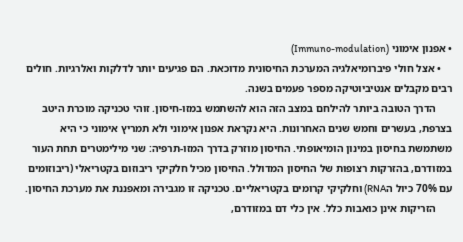• אפנון אימוני (Immuno-modulation)
    • אצל חולי פיברומיאלגיה המערכת החיסונית מדוכאת. הם פגיעים יותר לדלקות ואלרגיות. חולים רבים מקבלים אנטיביוטיקה מספר פעמים בשנה.
      הדרך הטובה ביותר להילחם במצב הזה הוא להשתמש במזו-חיסון. זוהי טכניקה מוכרת היטב בצרפת, בעשרים וחמש שנים האחרונות. היא נקראת אפנון אימוני ולא תמריץ אימוני כי היא משתמשת בחיסון במינון הומיאופתי. החיסון מוזרק בדרך המזו-תרפיה: שני מילימטרים תחת העור במזודרם, בהזרקות רצופות של החיסון המדולל. החיסון מכיל חלקיקי ריבוזום בקטריאלי (ריבוזומים עם 70% כיול הRNA) וחלקיקי קרומים בקטריאליים. טכניקה זו מגבירה ומאפננת את מערכת החיסון.
      הזריקות אינן כואבות כלל. אין כלי דם במזודרם,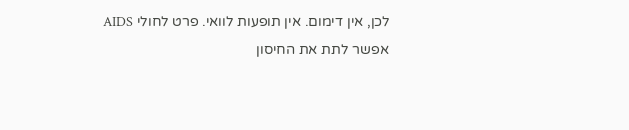לכן, אין דימום. אין תופעות לוואי. פרט לחולי AIDS אפשר לתת את החיסון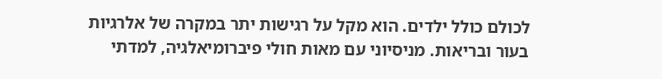לכולם כולל ילדים. הוא מקל על רגישות יתר במקרה של אלרגיות בעור ובריאות. מניסיוני עם מאות חולי פיברומיאלגיה, למדתי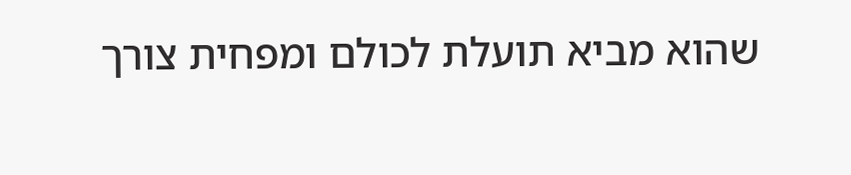שהוא מביא תועלת לכולם ומפחית צורך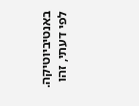באנטיביוטיקה. לפי דעתי, זהו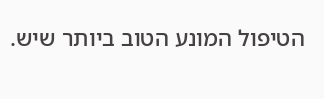הטיפול המונע הטוב ביותר שיש.